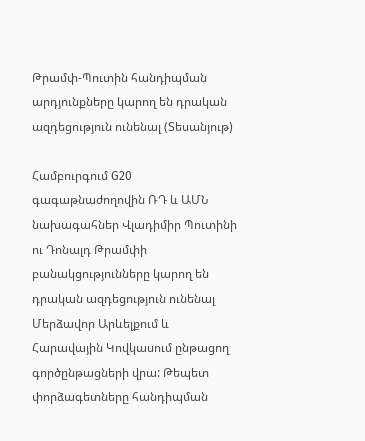Թրամփ-Պուտին հանդիպման արդյունքները կարող են դրական ազդեցություն ունենալ (Տեսանյութ)

Համբուրգում G20 գագաթնաժողովին ՌԴ և ԱՄՆ նախագահներ Վլադիմիր Պուտինի ու Դոնալդ Թրամփի բանակցությունները կարող են դրական ազդեցություն ունենալ Մերձավոր Արևելքում և Հարավային Կովկասում ընթացող գործընթացների վրա: Թեպետ փորձագետները հանդիպման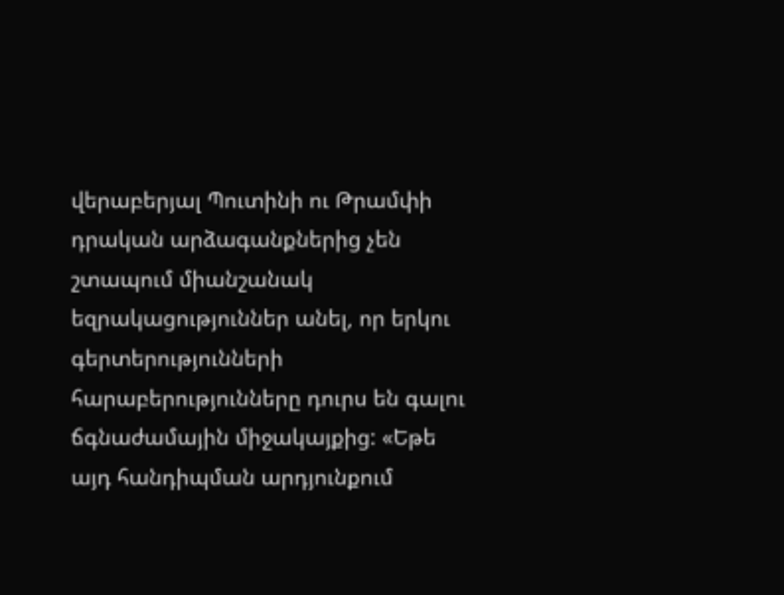վերաբերյալ Պուտինի ու Թրամփի դրական արձագանքներից չեն շտապում միանշանակ եզրակացություններ անել, որ երկու գերտերությունների հարաբերությունները դուրս են գալու ճգնաժամային միջակայքից: «Եթե այդ հանդիպման արդյունքում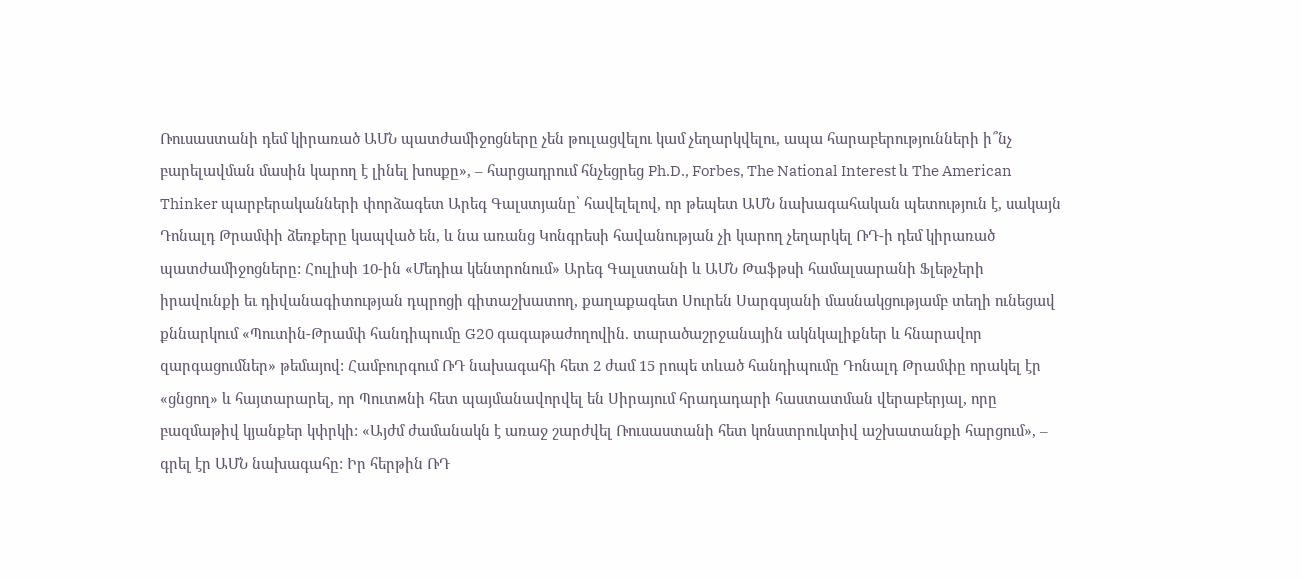Ռուսաստանի դեմ կիրառած ԱՄՆ պատժամիջոցները չեն թուլացվելու կամ չեղարկվելու, ապա հարաբերությունների ի՞նչ բարելավման մասին կարող է լինել խոսքը», – հարցադրում հնչեցրեց Ph.D., Forbes, The National Interest և The American Thinker պարբերականների փորձագետ Արեգ Գալստյանը՝ հավելելով, որ թեպետ ԱՄՆ նախագահական պետություն է, սակայն Դոնալդ Թրամփի ձեռքերը կապված են, և նա առանց Կոնգրեսի հավանության չի կարող չեղարկել ՌԴ-ի դեմ կիրառած պատժամիջոցները: Հուլիսի 10-ին «Մեդիա կենտրոնում» Արեգ Գալստանի և ԱՄՆ Թաֆթսի համալսարանի Ֆլեթչերի իրավունքի եւ դիվանագիտության դպրոցի գիտաշխատող, քաղաքագետ Սուրեն Սարգսյանի մասնակցությամբ տեղի ունեցավ քննարկում «Պուտին-Թրամփ հանդիպումը G20 գագաթաժողովին. տարածաշրջանային ակնկալիքներ և հնարավոր զարգացումներ» թեմայով: Համբուրգում ՌԴ նախագահի հետ 2 ժամ 15 րոպե տևած հանդիպումը Դոնալդ Թրամփը որակել էր «ցնցող» և հայտարարել, որ Պուտмնի հետ պայմանավորվել են Սիրայում հրադադարի հաստատման վերաբերյալ, որը բազմաթիվ կյանքեր կփրկի: «Այժմ ժամանակն է առաջ շարժվել Ռուսաստանի հետ կոնստրուկտիվ աշխատանքի հարցում», – գրել էր ԱՄՆ նախագահը: Իր հերթին ՌԴ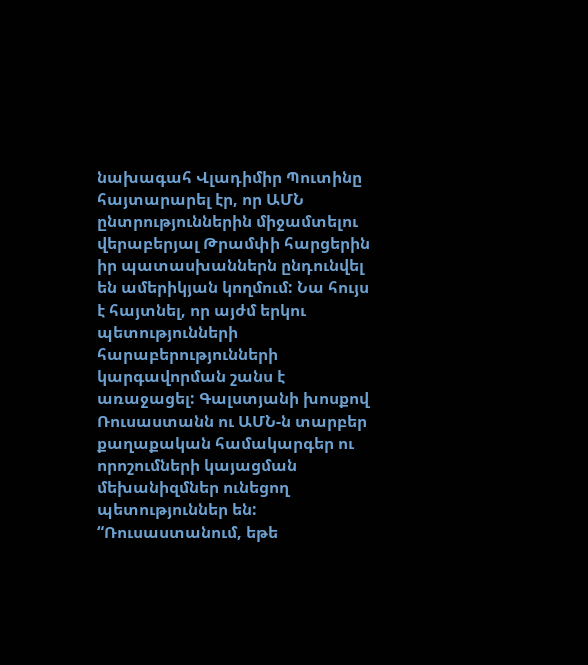նախագահ Վլադիմիր Պուտինը հայտարարել էր, որ ԱՄՆ ընտրություններին միջամտելու վերաբերյալ Թրամփի հարցերին իր պատասխաններն ընդունվել են ամերիկյան կողմում: Նա հույս է հայտնել, որ այժմ երկու պետությունների հարաբերությունների կարգավորման շանս է առաջացել: Գալստյանի խոսքով Ռուսաստանն ու ԱՄՆ-ն տարբեր քաղաքական համակարգեր ու որոշումների կայացման մեխանիզմներ ունեցող պետություններ են: “Ռուսաստանում, եթե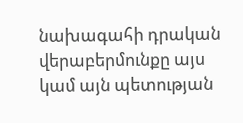նախագահի դրական վերաբերմունքը այս կամ այն պետության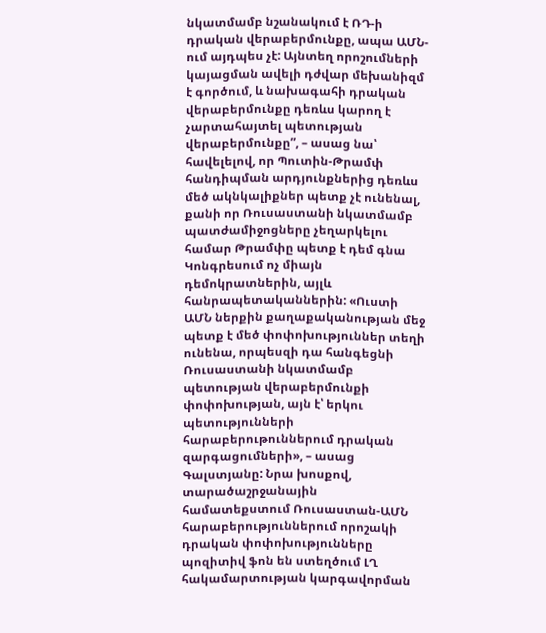նկատմամբ նշանակում է ՌԴ-ի դրական վերաբերմունքը, ապա ԱՄՆ-ում այդպես չէ: Այնտեղ որոշումների կայացման ավելի դժվար մեխանիզմ է գործում, և նախագահի դրական վերաբերմունքը դեռևս կարող է չարտահայտել պետության վերաբերմունքը”, – ասաց նա՝ հավելելով, որ Պուտին-Թրամփ հանդիպման արդյունքներից դեռևս մեծ ակնկալիքներ պետք չէ ունենալ, քանի որ Ռուսաստանի նկատմամբ պատժամիջոցները չեղարկելու համար Թրամփը պետք է դեմ գնա Կոնգրեսում ոչ միայն դեմոկրատներին, այլև հանրապետականներին: «Ուստի ԱՄՆ ներքին քաղաքականության մեջ պետք է մեծ փոփոխություններ տեղի ունենա, որպեսզի դա հանգեցնի Ռուսաստանի նկատմամբ պետության վերաբերմունքի փոփոխության, այն է՝ երկու պետությունների հարաբերութուններում դրական զարգացումների», – ասաց Գալստյանը: Նրա խոսքով, տարածաշրջանային համատեքստում Ռուսաստան-ԱՄՆ հարաբերություններում որոշակի դրական փոփոխությունները պոզիտիվ ֆոն են ստեղծում ԼՂ հակամարտության կարգավորման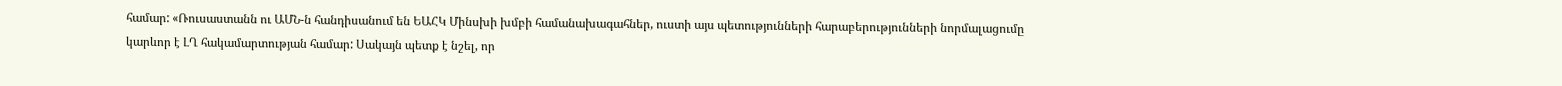համար: «Ռուսաստանն ու ԱՄՆ-ն հանդիսանում են ԵԱՀԿ Մինսխի խմբի համանախագահներ, ուստի այս պետությունների հարաբերությունների նորմալացումը կարևոր է ԼՂ հակամարտության համար: Սակայն պետք է նշել, որ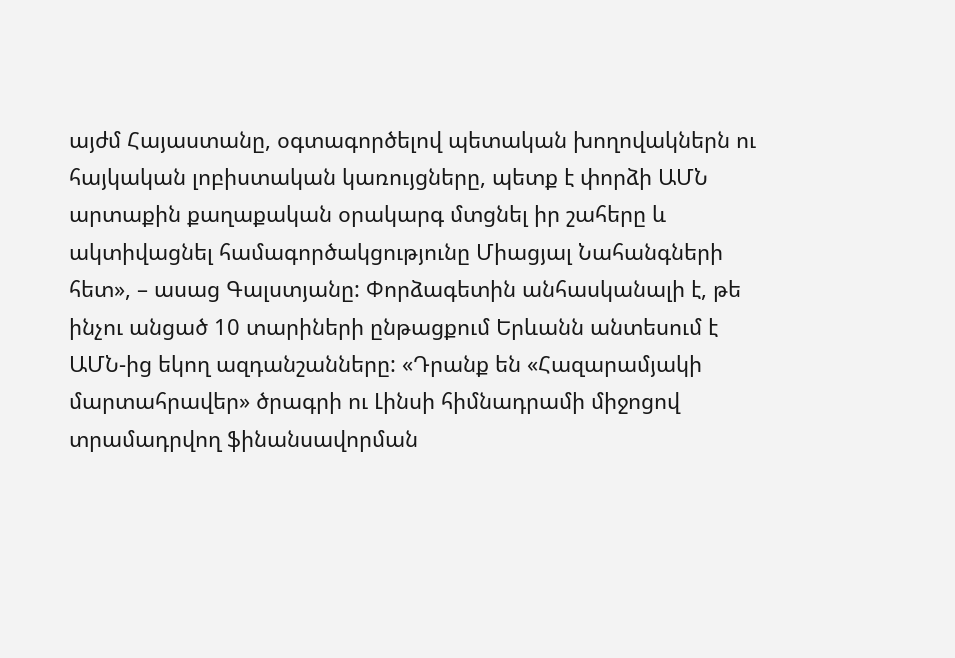այժմ Հայաստանը, օգտագործելով պետական խողովակներն ու հայկական լոբիստական կառույցները, պետք է փորձի ԱՄՆ արտաքին քաղաքական օրակարգ մտցնել իր շահերը և ակտիվացնել համագործակցությունը Միացյալ Նահանգների հետ», – ասաց Գալստյանը: Փորձագետին անհասկանալի է, թե ինչու անցած 10 տարիների ընթացքում Երևանն անտեսում է ԱՄՆ-ից եկող ազդանշանները: «Դրանք են «Հազարամյակի մարտահրավեր» ծրագրի ու Լինսի հիմնադրամի միջոցով տրամադրվող ֆինանսավորման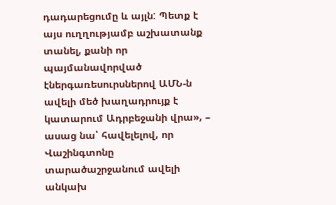դադարեցումը և այլն: Պետք է այս ուղղությամբ աշխատանք տանել, քանի որ պայմանավորված էներգառեսուրսներով ԱՄՆ-ն ավելի մեծ խաղադրույք է կատարում Ադրբեջանի վրա», – ասաց նա՝ հավելելով, որ Վաշինգտոնը տարածաշրջանում ավելի անկախ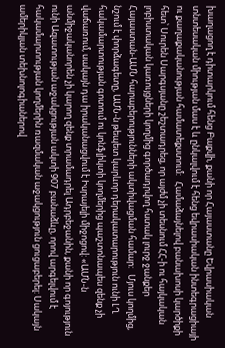խաղացող է դիտարկում հենց Բաքվի, քանի որ Հայաստանը Եվրասիական տնտեսական միության մաս է և ընկալվում է հենց եվրասիական ինտեգրացիայի ու քաղաքականության համատեքստում:   Համաձայնելով բանախոսի կարծիքի հետ՝ Սուրեն Սարգսյանը շեշտադրեց, որ այժմ չի տեսնում ՀՀ-ի ու հայկական լոբիստական կառույցների կողմից գործադրվող հստակ լուրջ ջանքեր Հայաստան-ԱՄՆ հարաբերությունների ակտիվացման համար:   Մյուս կողմից, նշում է փորձագետը, ԱՄՆ-ն թեպետ կարևոր դերակատարություն ունի ԼՂ հակամարտության գոտում ու կոնֆլիկտի կողմերից պաշտոնապես զենք չի վաճառում, սակայն դա իրականացվում է Իսրայելի միջոցով: «ԱՄՆ-ն անմիջականորեն չի կարող զենք տրամադրել Ադրբեջանին, քանի որ գոյություն ունի Ազատության աջակցության ակտի 907 բանաձևը, որով արգելվում է հակամարտության կողմերին ռազմական աջակցություն ցուցաբերել: Սակայն ամերիկյան տեխնոլոգիաներով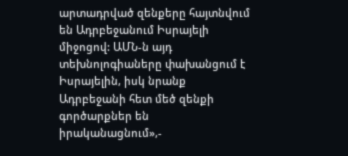արտադրված զենքերը հայտնվում են Ադրբեջանում Իսրայելի միջոցով: ԱՄՆ-ն այդ տեխնոլոգիաները փախանցում է Իսրայելին, իսկ նրանք Ադրբեջանի հետ մեծ զենքի գործարքներ են իրականացնում»,-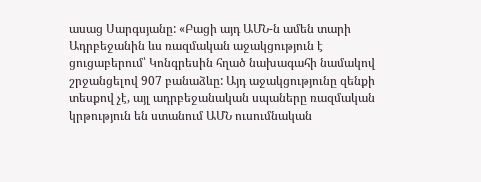ասաց Սարգսյանը: «Բացի այդ ԱՄՆ-ն ամեն տարի Ադրբեջանին ևս ռազմական աջակցություն է ցուցաբերում՝ Կոնգրեսին հղած նախագահի նամակով շրջանցելով 907 բանաձևը: Այդ աջակցությունը զենքի տեսքով չէ, այլ ադրբեջանական սպաները ռազմական կրթություն են ստանում ԱՄՆ ուսումնական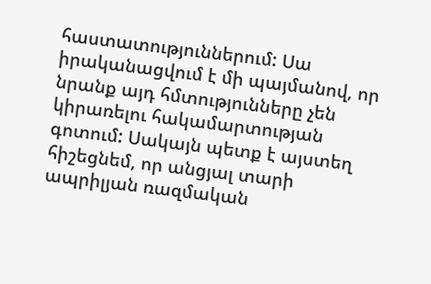հաստատություններում: Սա իրականացվում է մի պայմանով, որ նրանք այդ հմտությունները չեն կիրառելու հակամարտության գոտում: Սակայն պետք է այստեղ հիշեցնեմ, որ անցյալ տարի ապրիլյան ռազմական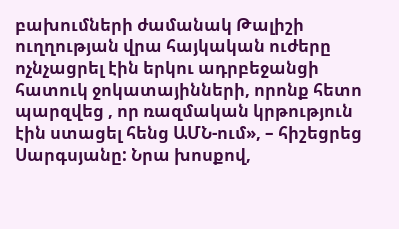բախումների ժամանակ Թալիշի ուղղության վրա հայկական ուժերը ոչնչացրել էին երկու ադրբեջանցի հատուկ ջոկատայինների, որոնք հետո պարզվեց , որ ռազմական կրթություն էին ստացել հենց ԱՄՆ-ում», – հիշեցրեց Սարգսյանը: Նրա խոսքով,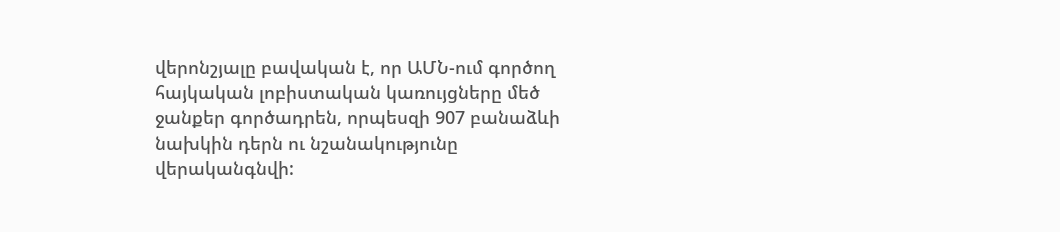վերոնշյալը բավական է, որ ԱՄՆ-ում գործող հայկական լոբիստական կառույցները մեծ ջանքեր գործադրեն, որպեսզի 907 բանաձևի նախկին դերն ու նշանակությունը վերականգնվի: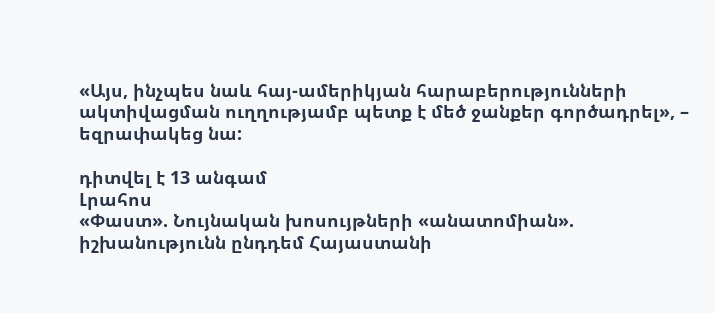«Այս, ինչպես նաև հայ-ամերիկյան հարաբերությունների ակտիվացման ուղղությամբ պետք է մեծ ջանքեր գործադրել», – եզրափակեց նա:

դիտվել է 13 անգամ
Լրահոս
«Փաստ». Նույնական խոսույթների «անատոմիան». իշխանությունն ընդդեմ Հայաստանի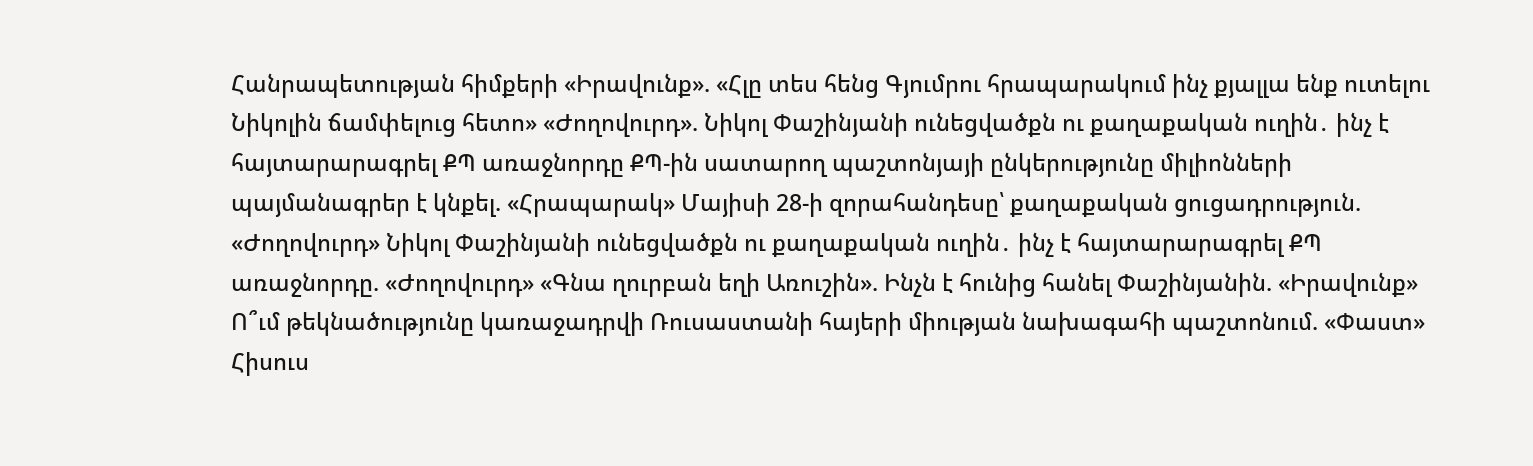Հանրապետության հիմքերի «Իրավունք». «Հլը տես հենց Գյումրու հրապարակում ինչ քյալլա ենք ուտելու Նիկոլին ճամփելուց հետո» «Ժողովուրդ». Նիկոլ Փաշինյանի ունեցվածքն ու քաղաքական ուղին․ ինչ է հայտարարագրել ՔՊ առաջնորդը ՔՊ-ին սատարող պաշտոնյայի ընկերությունը միլիոնների պայմանագրեր է կնքել. «Հրապարակ» Մայիսի 28-ի զորահանդեսը՝ քաղաքական ցուցադրություն. «Ժողովուրդ» Նիկոլ Փաշինյանի ունեցվածքն ու քաղաքական ուղին․ ինչ է հայտարարագրել ՔՊ առաջնորդը. «Ժողովուրդ» «Գնա ղուրբան եղի Առուշին». Ինչն է հունից հանել Փաշինյանին. «Իրավունք» Ո՞ւմ թեկնածությունը կառաջադրվի Ռուսաստանի հայերի միության նախագահի պաշտոնում. «Փաստ» Հիսուս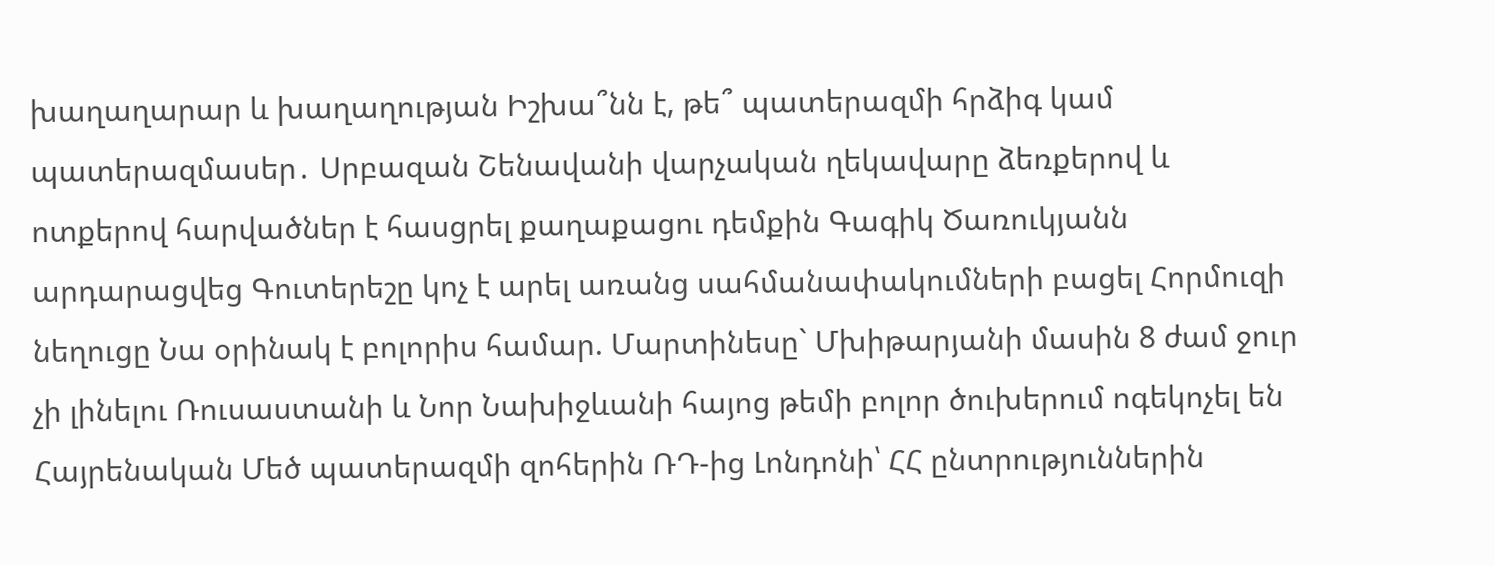խաղաղարար և խաղաղության Իշխա՞նն է, թե՞ պատերազմի հրձիգ կամ պատերազմասեր․ Սրբազան Շենավանի վարչական ղեկավարը ձեռքերով և ոտքերով հարվածներ է հասցրել քաղաքացու դեմքին Գագիկ Ծառուկյանն արդարացվեց Գուտերեշը կոչ է արել առանց սահմանափակումների բացել Հորմուզի նեղուցը Նա օրինակ է բոլորիս համար. Մարտինեսը` Մխիթարյանի մասին 8 ժամ ջուր չի լինելու Ռուսաստանի և Նոր Նախիջևանի հայոց թեմի բոլոր ծուխերում ոգեկոչել են Հայրենական Մեծ պատերազմի զոհերին ՌԴ-ից Լոնդոնի՝ ՀՀ ընտրություններին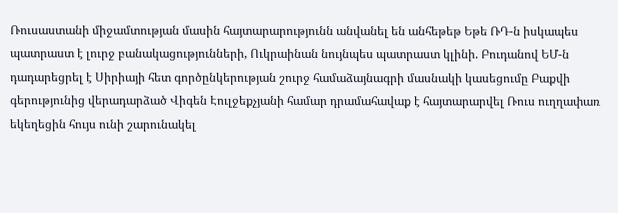Ռուսաստանի միջամտության մասին հայտարարությունն անվանել են անհեթեթ Եթե ՌԴ-ն իսկապես պատրաստ է լուրջ բանակացությունների, Ուկրաինան նույնպես պատրաստ կլինի. Բուդանով ԵՄ-ն դադարեցրել է Սիրիայի հետ գործընկերության շուրջ համաձայնագրի մասնակի կասեցումը Բաքվի գերությունից վերադարձած Վիգեն Էուլջեքչյանի համար դրամահավաք է հայտարարվել Ռուս ուղղափառ եկեղեցին հույս ունի շարունակել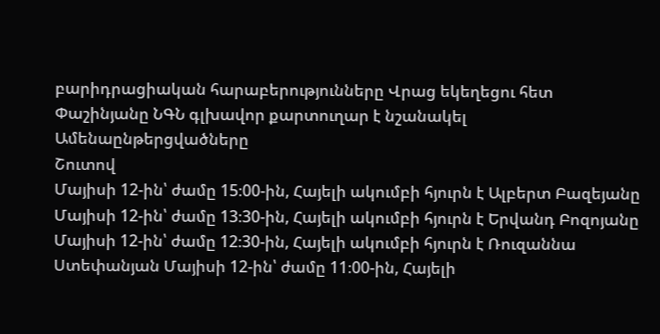բարիդրացիական հարաբերությունները Վրաց եկեղեցու հետ Փաշինյանը ՆԳՆ գլխավոր քարտուղար է նշանակել
Ամենաընթերցվածները
Շուտով
Մայիսի 12-ին՝ ժամը 15։00-ին, Հայելի ակումբի հյուրն է Ալբերտ Բազեյանը Մայիսի 12-ին՝ ժամը 13։30-ին, Հայելի ակումբի հյուրն է Երվանդ Բոզոյանը Մայիսի 12-ին՝ ժամը 12։30-ին, Հայելի ակումբի հյուրն է Ռուզաննա Ստեփանյան Մայիսի 12-ին՝ ժամը 11։00-ին, Հայելի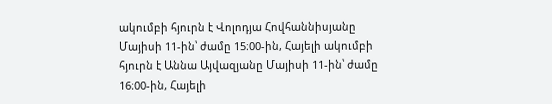ակումբի հյուրն է Վոլոդյա Հովհաննիսյանը Մայիսի 11-ին՝ ժամը 15։00-ին, Հայելի ակումբի հյուրն է Աննա Այվազյանը Մայիսի 11-ին՝ ժամը 16։00-ին, Հայելի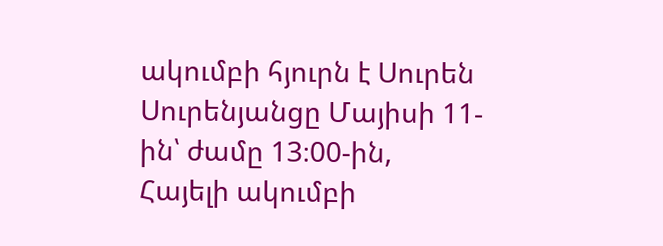ակումբի հյուրն է Սուրեն Սուրենյանցը Մայիսի 11-ին՝ ժամը 13։00-ին, Հայելի ակումբի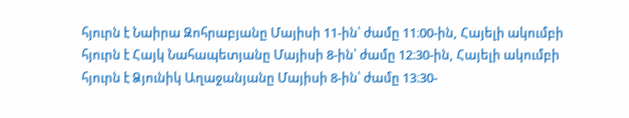հյուրն է Նաիրա Զոհրաբյանը Մայիսի 11-ին՝ ժամը 11։00-ին, Հայելի ակումբի հյուրն է Հայկ Նահապետյանը Մայիսի 8-ին՝ ժամը 12։30-ին, Հայելի ակումբի հյուրն է Ձյունիկ Աղաջանյանը Մայիսի 8-ին՝ ժամը 13։30-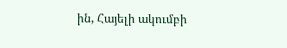ին, Հայելի ակումբի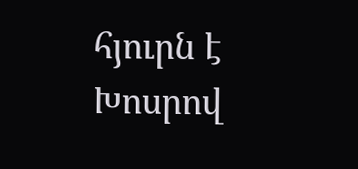հյուրն է Խոսրով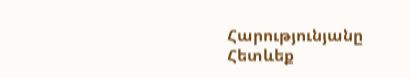Հարությունյանը
Հետևեք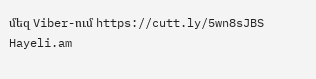մեզ Viber-ում https://cutt.ly/5wn8sJBS
Hayeli.am